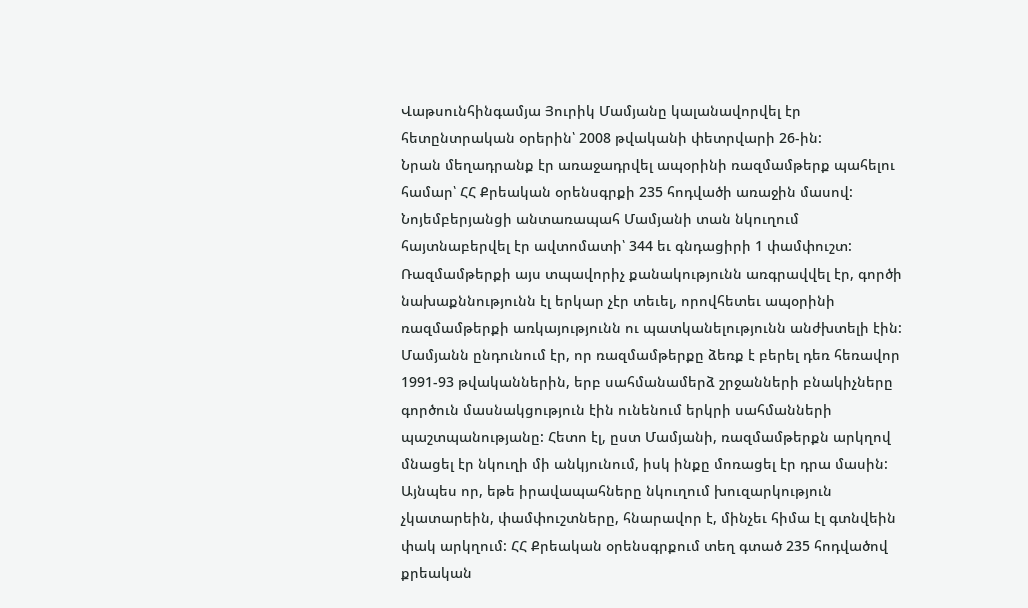Վաթսունհինգամյա Յուրիկ Մամյանը կալանավորվել էր հետընտրական օրերին՝ 2008 թվականի փետրվարի 26-ին:
Նրան մեղադրանք էր առաջադրվել ապօրինի ռազմամթերք պահելու համար՝ ՀՀ Քրեական օրենսգրքի 235 հոդվածի առաջին մասով: Նոյեմբերյանցի անտառապահ Մամյանի տան նկուղում հայտնաբերվել էր ավտոմատի՝ 344 եւ գնդացիրի 1 փամփուշտ: Ռազմամթերքի այս տպավորիչ քանակությունն առգրավվել էր, գործի նախաքննությունն էլ երկար չէր տեւել, որովհետեւ ապօրինի ռազմամթերքի առկայությունն ու պատկանելությունն անժխտելի էին: Մամյանն ընդունում էր, որ ռազմամթերքը ձեռք է բերել դեռ հեռավոր 1991-93 թվականներին, երբ սահմանամերձ շրջանների բնակիչները գործուն մասնակցություն էին ունենում երկրի սահմանների պաշտպանությանը: Հետո էլ, ըստ Մամյանի, ռազմամթերքն արկղով մնացել էր նկուղի մի անկյունում, իսկ ինքը մոռացել էր դրա մասին: Այնպես որ, եթե իրավապահները նկուղում խուզարկություն չկատարեին, փամփուշտները, հնարավոր է, մինչեւ հիմա էլ գտնվեին փակ արկղում: ՀՀ Քրեական օրենսգրքում տեղ գտած 235 հոդվածով քրեական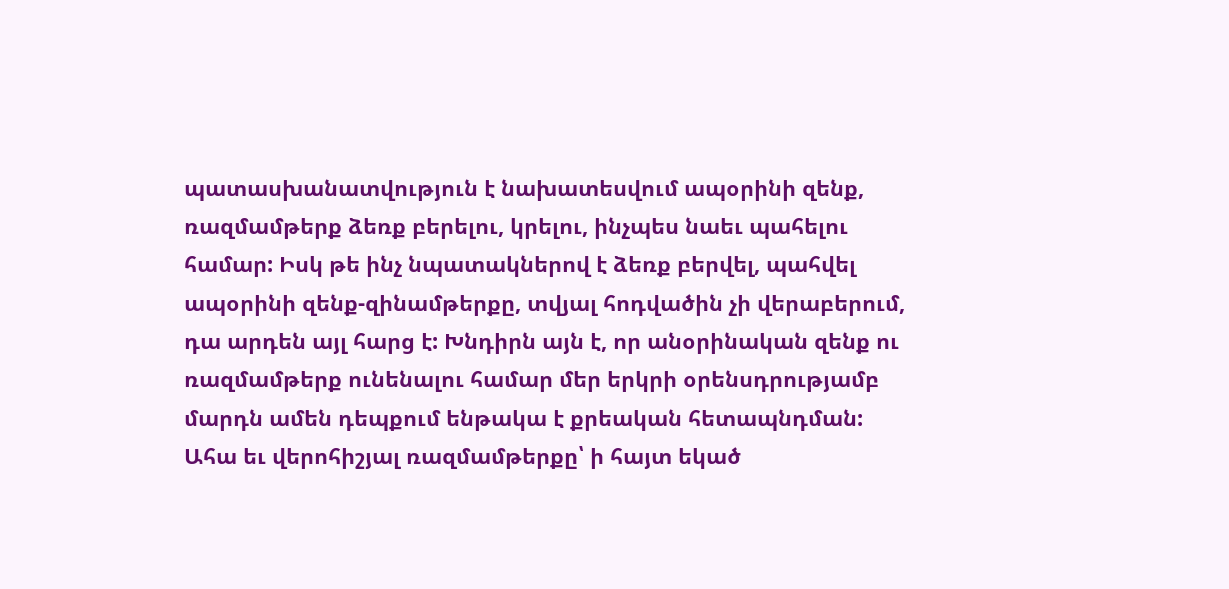պատասխանատվություն է նախատեսվում ապօրինի զենք, ռազմամթերք ձեռք բերելու, կրելու, ինչպես նաեւ պահելու համար: Իսկ թե ինչ նպատակներով է ձեռք բերվել, պահվել ապօրինի զենք-զինամթերքը, տվյալ հոդվածին չի վերաբերում, դա արդեն այլ հարց է: Խնդիրն այն է, որ անօրինական զենք ու ռազմամթերք ունենալու համար մեր երկրի օրենսդրությամբ մարդն ամեն դեպքում ենթակա է քրեական հետապնդման:
Ահա եւ վերոհիշյալ ռազմամթերքը՝ ի հայտ եկած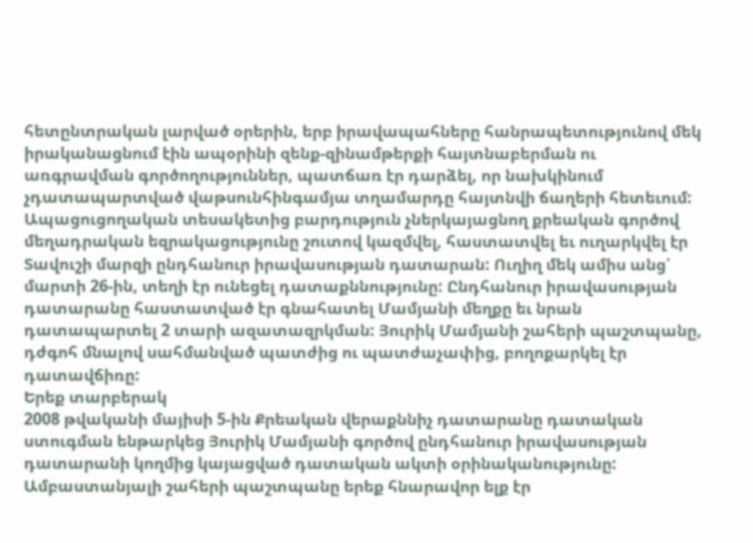հետընտրական լարված օրերին, երբ իրավապահները հանրապետությունով մեկ իրականացնում էին ապօրինի զենք-զինամթերքի հայտնաբերման ու առգրավման գործողություններ, պատճառ էր դարձել, որ նախկինում չդատապարտված վաթսունհինգամյա տղամարդը հայտնվի ճաղերի հետեւում: Ապացուցողական տեսակետից բարդություն չներկայացնող քրեական գործով մեղադրական եզրակացությունը շուտով կազմվել, հաստատվել եւ ուղարկվել էր Տավուշի մարզի ընդհանուր իրավասության դատարան: Ուղիղ մեկ ամիս անց՝ մարտի 26-ին, տեղի էր ունեցել դատաքննությունը: Ընդհանուր իրավասության դատարանը հաստատված էր գնահատել Մամյանի մեղքը եւ նրան դատապարտել 2 տարի ազատազրկման: Յուրիկ Մամյանի շահերի պաշտպանը, դժգոհ մնալով սահմանված պատժից ու պատժաչափից, բողոքարկել էր դատավճիռը:
Երեք տարբերակ
2008 թվականի մայիսի 5-ին Քրեական վերաքննիչ դատարանը դատական ստուգման ենթարկեց Յուրիկ Մամյանի գործով ընդհանուր իրավասության դատարանի կողմից կայացված դատական ակտի օրինականությունը: Ամբաստանյալի շահերի պաշտպանը երեք հնարավոր ելք էր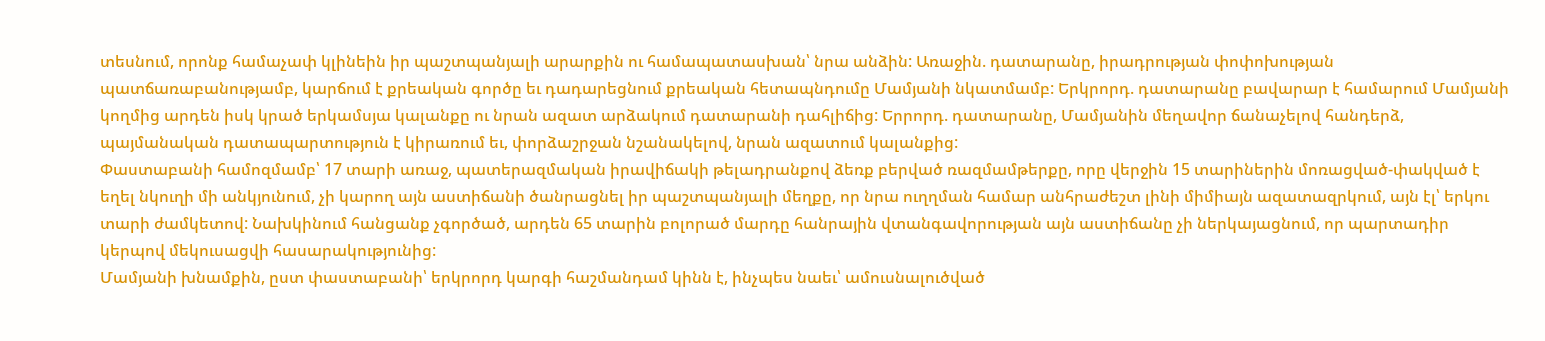տեսնում, որոնք համաչափ կլինեին իր պաշտպանյալի արարքին ու համապատասխան՝ նրա անձին: Առաջին. դատարանը, իրադրության փոփոխության պատճառաբանությամբ, կարճում է քրեական գործը եւ դադարեցնում քրեական հետապնդումը Մամյանի նկատմամբ: Երկրորդ. դատարանը բավարար է համարում Մամյանի կողմից արդեն իսկ կրած երկամսյա կալանքը ու նրան ազատ արձակում դատարանի դահլիճից: Երրորդ. դատարանը, Մամյանին մեղավոր ճանաչելով հանդերձ, պայմանական դատապարտություն է կիրառում եւ, փորձաշրջան նշանակելով, նրան ազատում կալանքից:
Փաստաբանի համոզմամբ՝ 17 տարի առաջ, պատերազմական իրավիճակի թելադրանքով ձեռք բերված ռազմամթերքը, որը վերջին 15 տարիներին մոռացված-փակված է եղել նկուղի մի անկյունում, չի կարող այն աստիճանի ծանրացնել իր պաշտպանյալի մեղքը, որ նրա ուղղման համար անհրաժեշտ լինի միմիայն ազատազրկում, այն էլ՝ երկու տարի ժամկետով: Նախկինում հանցանք չգործած, արդեն 65 տարին բոլորած մարդը հանրային վտանգավորության այն աստիճանը չի ներկայացնում, որ պարտադիր կերպով մեկուսացվի հասարակությունից:
Մամյանի խնամքին, ըստ փաստաբանի՝ երկրորդ կարգի հաշմանդամ կինն է, ինչպես նաեւ՝ ամուսնալուծված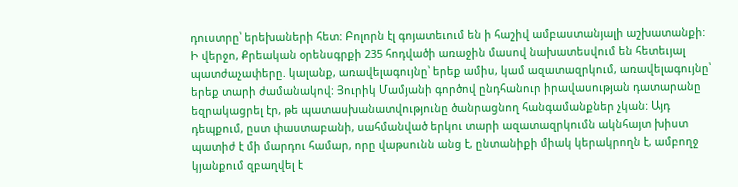դուստրը՝ երեխաների հետ: Բոլորն էլ գոյատեւում են ի հաշիվ ամբաստանյալի աշխատանքի:
Ի վերջո, Քրեական օրենսգրքի 235 հոդվածի առաջին մասով նախատեսվում են հետեւյալ պատժաչափերը. կալանք, առավելագույնը՝ երեք ամիս, կամ ազատազրկում, առավելագույնը՝ երեք տարի ժամանակով: Յուրիկ Մամյանի գործով ընդհանուր իրավասության դատարանը եզրակացրել էր, թե պատասխանատվությունը ծանրացնող հանգամանքներ չկան: Այդ դեպքում, ըստ փաստաբանի, սահմանված երկու տարի ազատազրկումն ակնհայտ խիստ պատիժ է մի մարդու համար, որը վաթսունն անց է, ընտանիքի միակ կերակրողն է, ամբողջ կյանքում զբաղվել է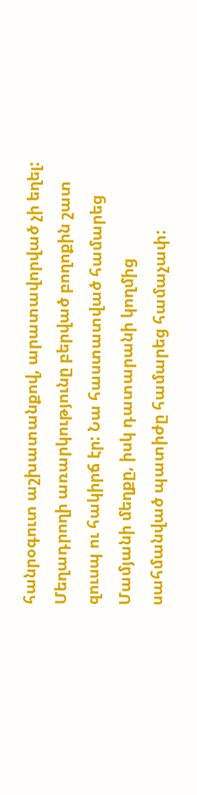հանրօգուտ աշխատանքով, արատավորված չի եղել:
Մեղադրողի առարկությունը բերված բողոքին շատ զուսպ ու հակիրճ էր: Նա հաստատված համարեց Մամյանի մեղքը, իսկ դատարանի կողմից սահմանված պատիժը համարեց համաչափ: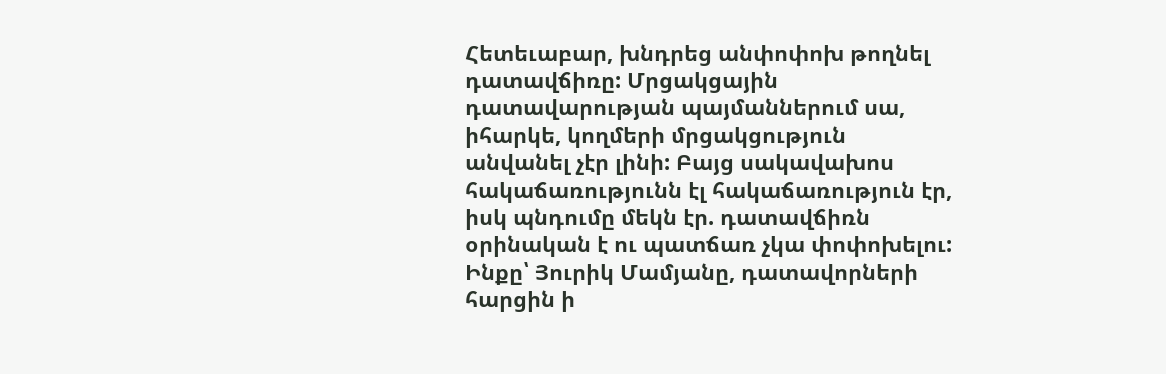Հետեւաբար, խնդրեց անփոփոխ թողնել դատավճիռը: Մրցակցային դատավարության պայմաններում սա, իհարկե, կողմերի մրցակցություն անվանել չէր լինի: Բայց սակավախոս հակաճառությունն էլ հակաճառություն էր, իսկ պնդումը մեկն էր. դատավճիռն օրինական է ու պատճառ չկա փոփոխելու:
Ինքը՝ Յուրիկ Մամյանը, դատավորների հարցին ի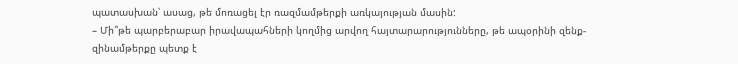պատասխան՝ ասաց, թե մոռացել էր ռազմամթերքի առկայության մասին:
– Մի՞թե պարբերաբար իրավապահների կողմից արվող հայտարարությունները, թե ապօրինի զենք-զինամթերքը պետք է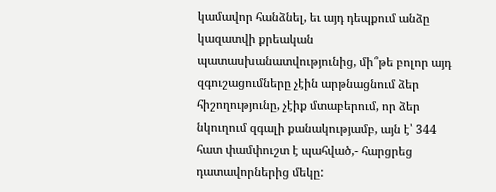կամավոր հանձնել, եւ այդ դեպքում անձը կազատվի քրեական պատասխանատվությունից, մի՞թե բոլոր այդ զգուշացումները չէին արթնացնում ձեր հիշողությունը, չէիք մտաբերում, որ ձեր նկուղում զգալի քանակությամբ, այն է՝ 344 հատ փամփուշտ է պահված,- հարցրեց դատավորներից մեկը: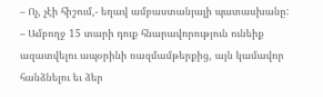– Ոչ, չէի հիշում,- եղավ ամբաստանյալի պատասխանը:
– Ամբողջ 15 տարի դուք հնարավորություն ունեիք ազատվելու ապօրինի ռազմամթերքից, այն կամավոր հանձնելու եւ ձեր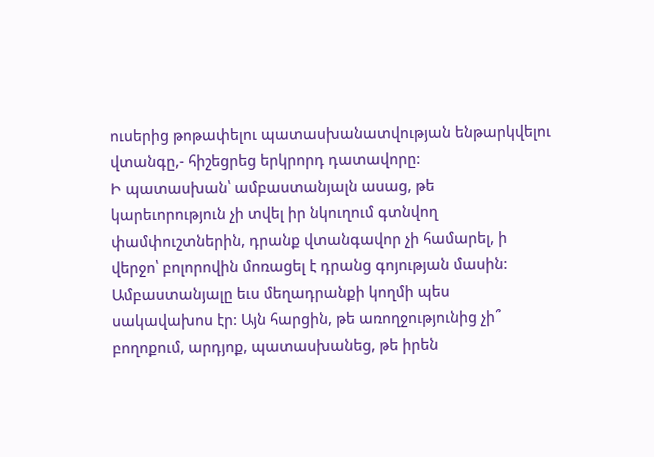ուսերից թոթափելու պատասխանատվության ենթարկվելու վտանգը,- հիշեցրեց երկրորդ դատավորը:
Ի պատասխան՝ ամբաստանյալն ասաց, թե կարեւորություն չի տվել իր նկուղում գտնվող փամփուշտներին, դրանք վտանգավոր չի համարել, ի վերջո՝ բոլորովին մոռացել է դրանց գոյության մասին:
Ամբաստանյալը եւս մեղադրանքի կողմի պես սակավախոս էր: Այն հարցին, թե առողջությունից չի՞ բողոքում, արդյոք, պատասխանեց, թե իրեն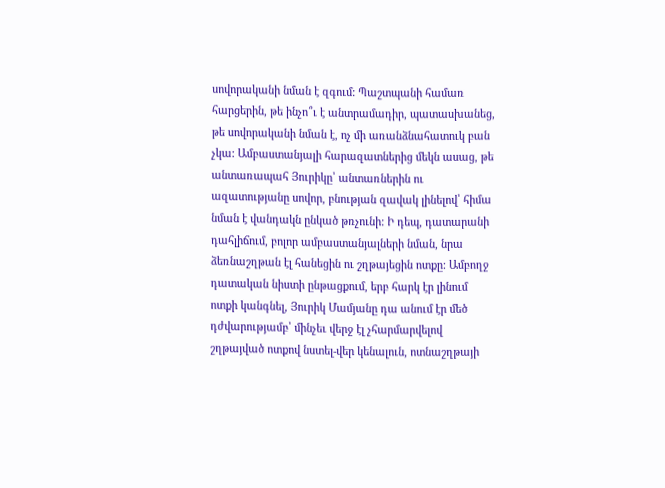սովորականի նման է զգում: Պաշտպանի համառ հարցերին, թե ինչո՞ւ է անտրամադիր, պատասխանեց, թե սովորականի նման է, ոչ մի առանձնահատուկ բան չկա: Ամբաստանյալի հարազատներից մեկն ասաց, թե անտառապահ Յուրիկը՝ անտառներին ու ազատությանը սովոր, բնության զավակ լինելով՝ հիմա նման է վանդակն ընկած թռչունի: Ի դեպ, դատարանի դահլիճում, բոլոր ամբաստանյալների նման, նրա ձեռնաշղթան էլ հանեցին ու շղթայեցին ոտքը: Ամբողջ դատական նիստի ընթացքում, երբ հարկ էր լինում ոտքի կանգնել, Յուրիկ Մամյանը դա անում էր մեծ դժվարությամբ՝ մինչեւ վերջ էլ չհարմարվելով շղթայված ոտքով նստել-վեր կենալուն, ոտնաշղթայի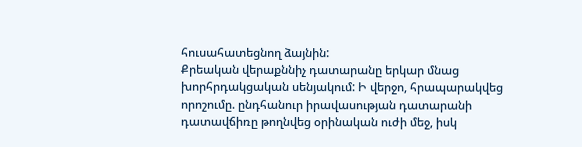հուսահատեցնող ձայնին:
Քրեական վերաքննիչ դատարանը երկար մնաց խորհրդակցական սենյակում: Ի վերջո, հրապարակվեց որոշումը. ընդհանուր իրավասության դատարանի դատավճիռը թողնվեց օրինական ուժի մեջ, իսկ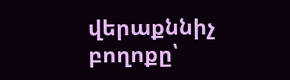վերաքննիչ բողոքը՝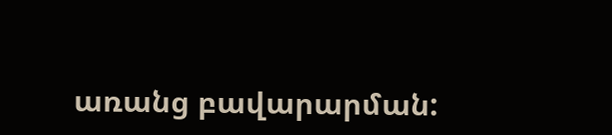առանց բավարարման: